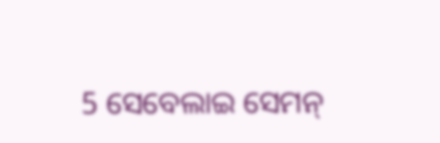5 ସେବେଲାଇ ସେମନ୍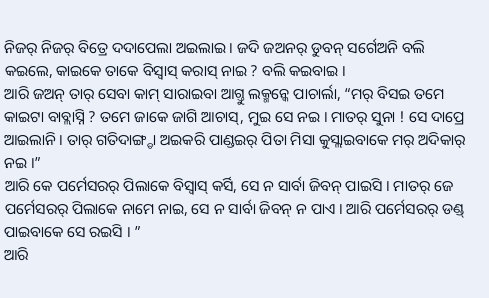ନିଜର୍ ନିଜର୍ ବିତ୍ରେ ଦଦାପେଲା ଅଇଲାଇ । ଜଦି ଜଅନର୍ ଡୁବନ୍ ସର୍ଗେଅନି ବଲି କଇଲେ, କାଇକେ ତାକେ ବିସ୍ବାସ୍ କରାସ୍ ନାଇ ? ବଲି କଇବାଇ ।
ଆରି ଜଅନ୍ ତାର୍ ସେବା କାମ୍ ସାରାଇବା ଆଗ୍ତୁ ଲକ୍ମନ୍କେ ପାଚାର୍ଲା, “ମର୍ ବିସଇ ତମେ କାଇଟା ବାବ୍ଲାସ୍ନି ? ତମେ ଜାକେ ଜାଗି ଆଚାସ୍, ମୁଇ ସେ ନଇ । ମାତର୍ ସୁନା ! ସେ ଦାପ୍ରେ ଆଇଲାନି । ତାର୍ ଗତିଦାଙ୍ଗ୍ଡା ଅଇକରି ପାଣ୍ଡଇର୍ ପିତା ମିସା କୁସ୍ଲାଇବାକେ ମର୍ ଅଦିକାର୍ ନଇ ।”
ଆରି କେ ପର୍ମେସରର୍ ପିଲାକେ ବିସ୍ବାସ୍ କର୍ସି, ସେ ନ ସାର୍ବା ଜିବନ୍ ପାଇସି । ମାତର୍ ଜେ ପର୍ମେସରର୍ ପିଲାକେ ନାମେ ନାଇ, ସେ ନ ସାର୍ବା ଜିବନ୍ ନ ପାଏ । ଆରି ପର୍ମେସରର୍ ଡଣ୍ଡ୍ ପାଇବାକେ ସେ ରଇସି । ”
ଆରି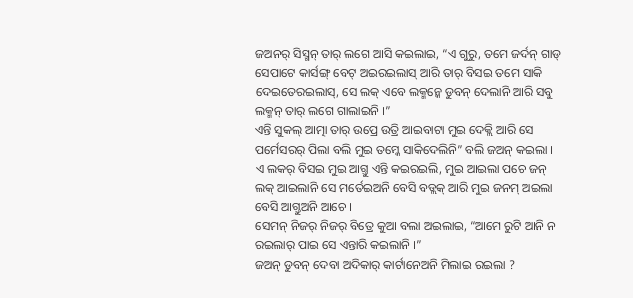ଜଅନର୍ ସିସ୍ମନ୍ ତାର୍ ଲଗେ ଆସି କଇଲାଇ, “ଏ ଗୁରୁ, ତମେ ଜର୍ଦନ୍ ଗାଡ୍ ସେପାଟେ କାର୍ସଙ୍ଗ୍ ବେଟ୍ ଅଇରଇଲାସ୍ ଆରି ତାର୍ ବିସଇ ତମେ ସାକି ଦେଇତେରଇଲାସ୍, ସେ ଲକ୍ ଏବେ ଲକ୍ମନ୍କେ ଡୁବନ୍ ଦେଲାନି ଆରି ସବୁ ଲକ୍ମନ୍ ତାର୍ ଲଗେ ଗାଲାଇନି ।”
ଏନ୍ତି ସୁକଲ୍ ଆତ୍ମା ତାର୍ ଉପ୍ରେ ଉତ୍ରି ଆଇବାଟା ମୁଇ ଦେକ୍ଲି ଆରି ସେ ପର୍ମେସରର୍ ପିଲା ବଲି ମୁଇ ତମ୍କେ ସାକିଦେଲିନି” ବଲି ଜଅନ୍ କଇଲା ।
ଏ ଲକର୍ ବିସଇ ମୁଇ ଆଗ୍ତୁ ଏନ୍ତି କଇରଇଲି, ମୁଇ ଆଇଲା ପଚେ ଜନ୍ ଲକ୍ ଆଇଲାନି ସେ ମର୍ତେଇଅନି ବେସି ବଡ୍ଲକ୍ ଆରି ମୁଇ ଜନମ୍ ଅଇଲା ବେସି ଆଗ୍ତୁଅନି ଆଚେ ।
ସେମନ୍ ନିଜର୍ ନିଜର୍ ବିତ୍ରେ କୁଆ ବଲା ଅଇଲାଇ, “ଆମେ ରୁଟି ଆନି ନ ରଇଲାର୍ ପାଇ ସେ ଏନ୍ତାରି କଇଲାନି ।”
ଜଅନ୍ ଡୁବନ୍ ଦେବା ଅଦିକାର୍ କାର୍ଟାନେଅନି ମିଲାଇ ରଇଲା ?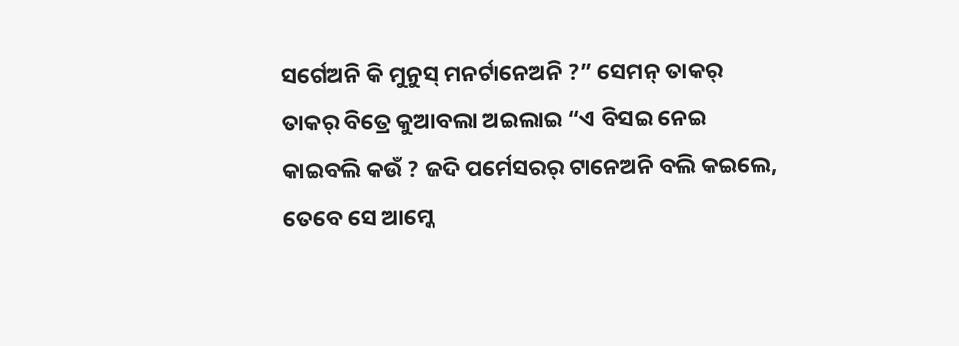ସର୍ଗେଅନି କି ମୁନୁସ୍ ମନର୍ଟାନେଅନି ?” ସେମନ୍ ତାକର୍ ତାକର୍ ବିତ୍ରେ କୁଆବଲା ଅଇଲାଇ “ଏ ବିସଇ ନେଇ କାଇବଲି କଉଁ ? ଜଦି ପର୍ମେସରର୍ ଟାନେଅନି ବଲି କଇଲେ, ତେବେ ସେ ଆମ୍କେ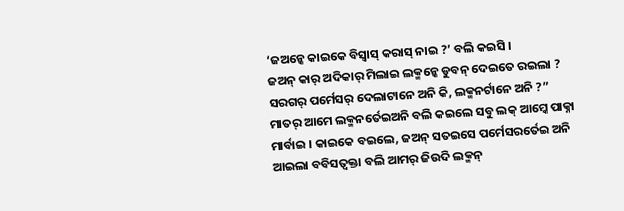‘ଜଅନ୍କେ କାଇକେ ବିସ୍ବାସ୍ କରାସ୍ ନାଇ ?’ ବଲି କଇସି ।
ଜଅନ୍ କାର୍ ଅଦିକାର୍ ମିଲାଇ ଲକ୍ମନ୍କେ ଡୁବନ୍ ଦେଇତେ ରଇଲା ? ସରଗର୍ ପର୍ମେସର୍ ଦେଲାଟାନେ ଅନି କି, ଲକ୍ମନର୍ଟାନେ ଅନି ?”
ମାତର୍ ଆମେ ଲକ୍ମନର୍ତେଇଅନି ବଲି କଇଲେ ସବୁ ଲକ୍ ଆମ୍କେ ପାକ୍ନା ମାର୍ବାଇ । କାଇକେ ବଇଲେ, ଜଅନ୍ ସତଇସେ ପର୍ମେସରର୍ତେଇ ଅନି ଆଇଲା ବବିସତ୍ବକ୍ତା ବଲି ଆମର୍ ଜିଉଦି ଲକ୍ମନ୍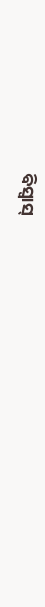ବିସ୍ବାସ୍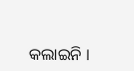କଲାଇନି ।